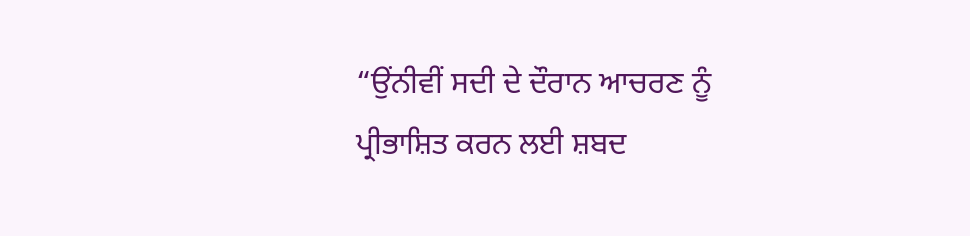“ਉਂਨੀਵੀਂ ਸਦੀ ਦੇ ਦੌਰਾਨ ਆਚਰਣ ਨੂੰ ਪ੍ਰੀਭਾਸ਼ਿਤ ਕਰਨ ਲਈ ਸ਼ਬਦ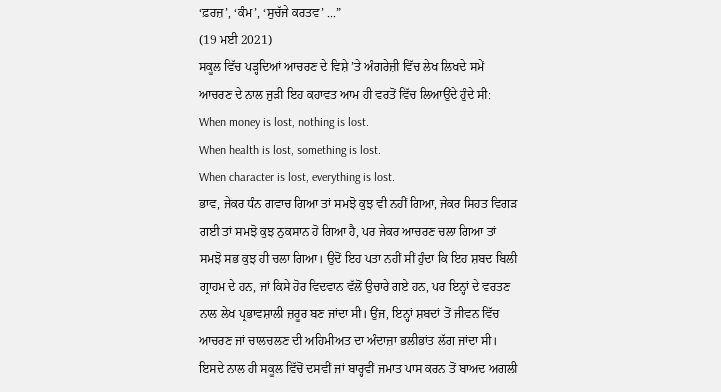‘ਫ਼ਰਜ਼’, ‘ਕੰਮ’, ‘ਸੁਚੱਜੇ ਕਰਤਵ’ ...”
(19 ਮਈ 2021)
ਸਕੂਲ ਵਿੱਚ ਪੜ੍ਹਦਿਆਂ ਆਚਰਣ ਦੇ ਵਿਸ਼ੇ ’ਤੇ ਅੰਗਰੇਜ਼ੀ ਵਿੱਚ ਲੇਖ ਲਿਖਦੇ ਸਮੇਂ ਆਚਰਣ ਦੇ ਨਾਲ ਜੁੜੀ ਇਹ ਕਹਾਵਤ ਆਮ ਹੀ ਵਰਤੋਂ ਵਿੱਚ ਲਿਆਉਂਦੇ ਹੁੰਦੇ ਸੀ:
When money is lost, nothing is lost.
When health is lost, something is lost.
When character is lost, everything is lost.
ਭਾਵ, ਜੇਕਰ ਧੰਨ ਗਵਾਚ ਗਿਆ ਤਾਂ ਸਮਝੋ ਕੁਝ ਵੀ ਨਹੀਂ ਗਿਆ, ਜੇਕਰ ਸਿਹਤ ਵਿਗੜ ਗਈ ਤਾਂ ਸਮਝੋ ਕੁਝ ਨੁਕਸਾਨ ਹੋ ਗਿਆ ਹੈ, ਪਰ ਜੇਕਰ ਆਚਰਣ ਚਲਾ ਗਿਆ ਤਾਂ ਸਮਝੋ ਸਭ ਕੁਝ ਹੀ ਚਲਾ ਗਿਆ। ਉਦੋਂ ਇਹ ਪਤਾ ਨਹੀਂ ਸੀਂ ਹੁੰਦਾ ਕਿ ਇਹ ਸ਼ਬਦ ਬਿਲੀ ਗ੍ਰਾਹਮ ਦੇ ਹਨ, ਜਾਂ ਕਿਸੇ ਹੋਰ ਵਿਦਵਾਨ ਵੱਲੋਂ ਉਚਾਰੇ ਗਏ ਹਨ, ਪਰ ਇਨ੍ਹਾਂ ਦੇ ਵਰਤਣ ਨਾਲ ਲੇਖ ਪ੍ਰਭਾਵਸ਼ਾਲੀ ਜ਼ਰੂਰ ਬਣ ਜਾਂਦਾ ਸੀ। ਉਂਜ, ਇਨ੍ਹਾਂ ਸ਼ਬਦਾਂ ਤੋਂ ਜੀਵਨ ਵਿੱਚ ਆਚਰਣ ਜਾਂ ਚਾਲਚਲਣ ਦੀ ਅਹਿਮੀਅਤ ਦਾ ਅੰਦਾਜ਼ਾ ਭਲੀਭਾਂਤ ਲੱਗ ਜਾਂਦਾ ਸੀ। ਇਸਦੇ ਨਾਲ ਹੀ ਸਕੂਲ ਵਿੱਚੋਂ ਦਸਵੀਂ ਜਾਂ ਬਾਰ੍ਹਵੀਂ ਜਮਾਤ ਪਾਸ ਕਰਨ ਤੋਂ ਬਾਅਦ ਅਗਲੀ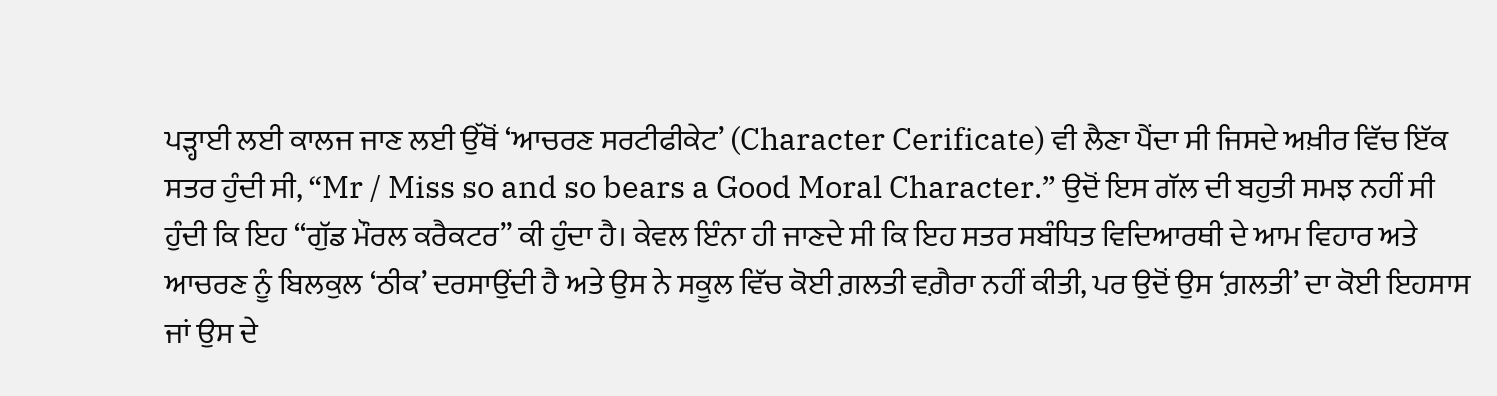ਪੜ੍ਹਾਈ ਲਈ ਕਾਲਜ ਜਾਣ ਲਈ ਉੱਥੋਂ ‘ਆਚਰਣ ਸਰਟੀਫੀਕੇਟ’ (Character Cerificate) ਵੀ ਲੈਣਾ ਪੈਂਦਾ ਸੀ ਜਿਸਦੇ ਅਖ਼ੀਰ ਵਿੱਚ ਇੱਕ ਸਤਰ ਹੁੰਦੀ ਸੀ, “Mr / Miss so and so bears a Good Moral Character.” ਉਦੋਂ ਇਸ ਗੱਲ ਦੀ ਬਹੁਤੀ ਸਮਝ ਨਹੀਂ ਸੀ ਹੁੰਦੀ ਕਿ ਇਹ “ਗੁੱਡ ਮੌਰਲ ਕਰੈਕਟਰ” ਕੀ ਹੁੰਦਾ ਹੈ। ਕੇਵਲ ਇੰਨਾ ਹੀ ਜਾਣਦੇ ਸੀ ਕਿ ਇਹ ਸਤਰ ਸਬੰਧਿਤ ਵਿਦਿਆਰਥੀ ਦੇ ਆਮ ਵਿਹਾਰ ਅਤੇ ਆਚਰਣ ਨੂੰ ਬਿਲਕੁਲ ‘ਠੀਕ’ ਦਰਸਾਉਂਦੀ ਹੈ ਅਤੇ ਉਸ ਨੇ ਸਕੂਲ ਵਿੱਚ ਕੋਈ ਗ਼ਲਤੀ ਵਗ਼ੈਰਾ ਨਹੀਂ ਕੀਤੀ, ਪਰ ਉਦੋਂ ਉਸ ‘ਗ਼ਲਤੀ’ ਦਾ ਕੋਈ ਇਹਸਾਸ ਜਾਂ ਉਸ ਦੇ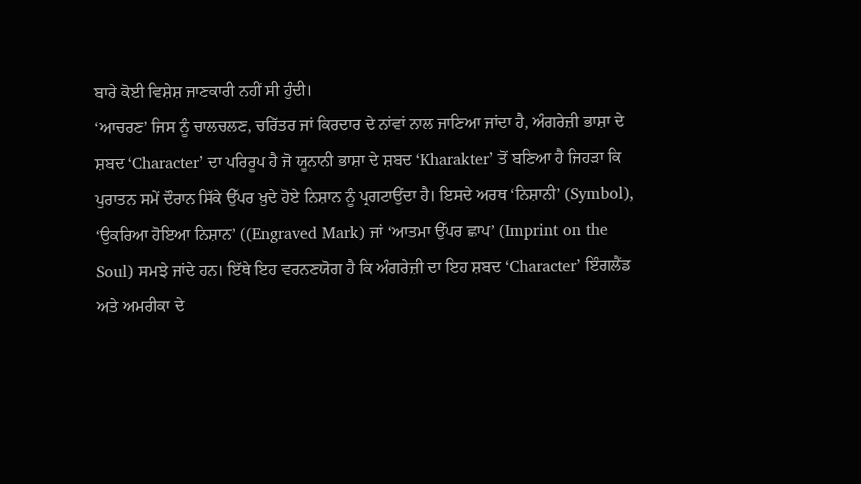ਬਾਰੇ ਕੋਈ ਵਿਸ਼ੇਸ਼ ਜਾਣਕਾਰੀ ਨਹੀਂ ਸੀ ਹੁੰਦੀ।
‘ਆਚਰਣ’ ਜਿਸ ਨੂੰ ਚਾਲਚਲਣ, ਚਰਿੱਤਰ ਜਾਂ ਕਿਰਦਾਰ ਦੇ ਨਾਂਵਾਂ ਨਾਲ ਜਾਣਿਆ ਜਾਂਦਾ ਹੈ, ਅੰਗਰੇਜ਼ੀ ਭਾਸ਼ਾ ਦੇ ਸ਼ਬਦ ‘Character’ ਦਾ ਪਰਿਰੂਪ ਹੈ ਜੋ ਯੂਨਾਨੀ ਭਾਸ਼ਾ ਦੇ ਸ਼ਬਦ ‘Kharakter’ ਤੋਂ ਬਣਿਆ ਹੈ ਜਿਹੜਾ ਕਿ ਪੁਰਾਤਨ ਸਮੇਂ ਦੌਰਾਨ ਸਿੱਕੇ ਉੱਪਰ ਖ਼ੁਦੇ ਹੋਏ ਨਿਸ਼ਾਨ ਨੂੰ ਪ੍ਰਗਟਾਉਂਦਾ ਹੈ। ਇਸਦੇ ਅਰਥ ‘ਨਿਸ਼ਾਨੀ’ (Symbol), ‘ਉਕਰਿਆ ਹੋਇਆ ਨਿਸ਼ਾਨ’ ((Engraved Mark) ਜਾਂ ‘ਆਤਮਾ ਉੱਪਰ ਛਾਪ’ (Imprint on the Soul) ਸਮਝੇ ਜਾਂਦੇ ਹਨ। ਇੱਥੇ ਇਹ ਵਰਨਣਯੋਗ ਹੈ ਕਿ ਅੰਗਰੇਜ਼ੀ ਦਾ ਇਹ ਸ਼ਬਦ ‘Character’ ਇੰਗਲੈਂਡ ਅਤੇ ਅਮਰੀਕਾ ਦੇ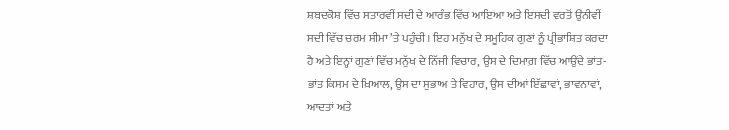ਸ਼ਬਦਕੋਸ਼ ਵਿੱਚ ਸਤਾਰਵੀਂ ਸਦੀ ਦੇ ਆਰੰਭ ਵਿੱਚ ਆਇਆ ਅਤੇ ਇਸਦੀ ਵਰਤੋਂ ਉਂਨੀਵੀਂ ਸਦੀ ਵਿੱਚ ਚਰਮ ਸੀਮਾ ’ਤੇ ਪਹੁੰਚੀ। ਇਹ ਮਨੁੱਖ ਦੇ ਸਮੂਹਿਕ ਗੁਣਾਂ ਨੂੰ ਪ੍ਰੀਭਾਸ਼ਿਤ ਕਰਦਾ ਹੈ ਅਤੇ ਇਨ੍ਹਾਂ ਗੁਣਾਂ ਵਿੱਚ ਮਨੁੱਖ ਦੇ ਨਿੱਜੀ ਵਿਚਾਰ, ਉਸ ਦੇ ਦਿਮਾਗ਼ ਵਿੱਚ ਆਉਂਦੇ ਭਾਂਤ-ਭਾਂਤ ਕਿਸਮ ਦੇ ਖ਼ਿਆਲ, ਉਸ ਦਾ ਸੁਭਾਅ ਤੇ ਵਿਹਾਰ, ਉਸ ਦੀਆਂ ਇੱਛਾਵਾਂ, ਭਾਵਨਾਵਾਂ, ਆਦਤਾਂ ਅਤੇ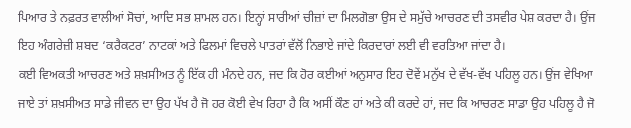ਪਿਆਰ ਤੇ ਨਫ਼ਰਤ ਵਾਲੀਆਂ ਸੋਚਾਂ, ਆਦਿ ਸਭ ਸ਼ਾਮਲ ਹਨ। ਇਨ੍ਹਾਂ ਸਾਰੀਆਂ ਚੀਜ਼ਾਂ ਦਾ ਮਿਲਗੋਭਾ ਉਸ ਦੇ ਸਮੁੱਚੇ ਆਚਰਣ ਦੀ ਤਸਵੀਰ ਪੇਸ਼ ਕਰਦਾ ਹੈ। ਉਂਜ ਇਹ ਅੰਗਰੇਜ਼ੀ ਸ਼ਬਦ ‘ਕਰੈਕਟਰ’ ਨਾਟਕਾਂ ਅਤੇ ਫਿਲਮਾਂ ਵਿਚਲੇ ਪਾਤਰਾਂ ਵੱਲੋਂ ਨਿਭਾਏ ਜਾਂਦੇ ਕਿਰਦਾਰਾਂ ਲਈ ਵੀ ਵਰਤਿਆ ਜਾਂਦਾ ਹੈ।
ਕਈ ਵਿਅਕਤੀ ਆਚਰਣ ਅਤੇ ਸ਼ਖ਼ਸੀਅਤ ਨੂੰ ਇੱਕ ਹੀ ਮੰਨਦੇ ਹਨ, ਜਦ ਕਿ ਹੋਰ ਕਈਆਂ ਅਨੁਸਾਰ ਇਹ ਦੋਵੇਂ ਮਨੁੱਖ ਦੇ ਵੱਖ-ਵੱਖ ਪਹਿਲੂ ਹਨ। ਉਂਜ ਵੇਖਿਆ ਜਾਏ ਤਾਂ ਸ਼ਖ਼ਸੀਅਤ ਸਾਡੇ ਜੀਵਨ ਦਾ ਉਹ ਪੱਖ ਹੈ ਜੋ ਹਰ ਕੋਈ ਵੇਖ ਰਿਹਾ ਹੈ ਕਿ ਅਸੀਂ ਕੌਣ ਹਾਂ ਅਤੇ ਕੀ ਕਰਦੇ ਹਾਂ, ਜਦ ਕਿ ਆਚਰਣ ਸਾਡਾ ਉਹ ਪਹਿਲੂ ਹੈ ਜੋ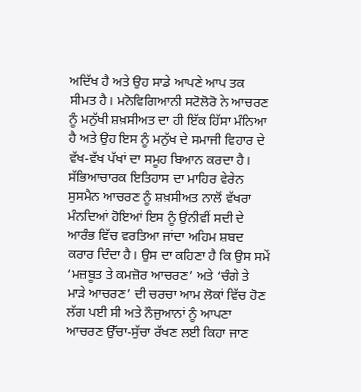ਅਦਿੱਖ ਹੈ ਅਤੇ ਉਹ ਸਾਡੇ ਆਪਣੇ ਆਪ ਤਕ ਸੀਮਤ ਹੈ। ਮਨੋਵਿਗਿਆਨੀ ਸਟੋਲੋਰੋ ਨੇ ਆਚਰਣ ਨੂੰ ਮਨੁੱਖੀ ਸ਼ਖ਼ਸੀਅਤ ਦਾ ਹੀ ਇੱਕ ਹਿੱਸਾ ਮੰਨਿਆ ਹੈ ਅਤੇ ਉਹ ਇਸ ਨੂੰ ਮਨੁੱਖ ਦੇ ਸਮਾਜੀ ਵਿਹਾਰ ਦੇ ਵੱਖ-ਵੱਖ ਪੱਖਾਂ ਦਾ ਸਮੂਹ ਬਿਆਨ ਕਰਦਾ ਹੈ।
ਸੱਭਿਆਚਾਰਕ ਇਤਿਹਾਸ ਦਾ ਮਾਹਿਰ ਵੇਰੇਨ ਸੁਸਮੈਨ ਆਚਰਣ ਨੂੰ ਸ਼ਖ਼ਸੀਅਤ ਨਾਲੋਂ ਵੱਖਰਾ ਮੰਨਦਿਆਂ ਹੋਇਆਂ ਇਸ ਨੂੰ ਉਂਨੀਵੀਂ ਸਦੀ ਦੇ ਆਰੰਭ ਵਿੱਚ ਵਰਤਿਆ ਜਾਂਦਾ ਅਹਿਮ ਸ਼ਬਦ ਕਰਾਰ ਦਿੰਦਾ ਹੈ। ਉਸ ਦਾ ਕਹਿਣਾ ਹੈ ਕਿ ਉਸ ਸਮੇਂ ‘ਮਜ਼ਬੂਤ ਤੇ ਕਮਜ਼ੋਰ ਆਚਰਣ’ ਅਤੇ ‘ਚੰਗੇ ਤੇ ਮਾੜੇ ਆਚਰਣ’ ਦੀ ਚਰਚਾ ਆਮ ਲੋਕਾਂ ਵਿੱਚ ਹੋਣ ਲੱਗ ਪਈ ਸੀ ਅਤੇ ਨੌਜੁਆਨਾਂ ਨੂੰ ਆਪਣਾ ਆਚਰਣ ਉੱਚਾ-ਸੁੱਚਾ ਰੱਖਣ ਲਈ ਕਿਹਾ ਜਾਣ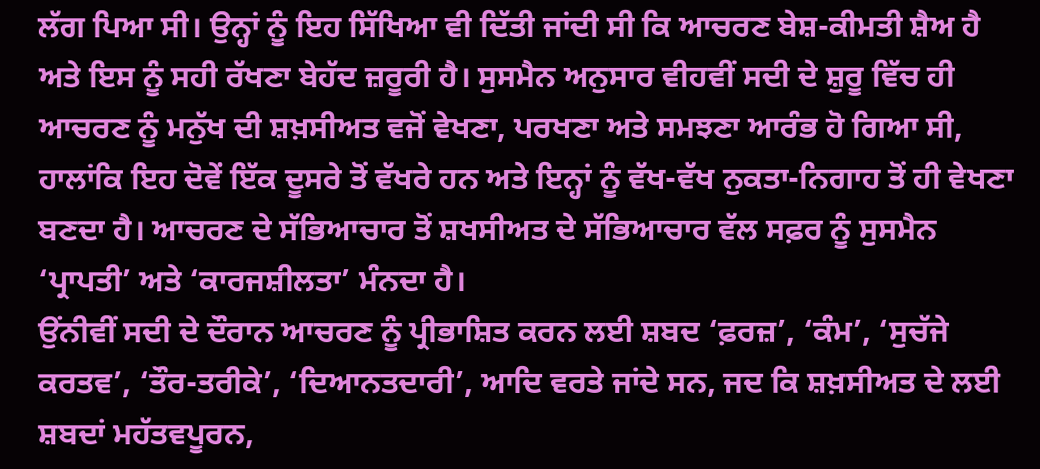ਲੱਗ ਪਿਆ ਸੀ। ਉਨ੍ਹਾਂ ਨੂੰ ਇਹ ਸਿੱਖਿਆ ਵੀ ਦਿੱਤੀ ਜਾਂਦੀ ਸੀ ਕਿ ਆਚਰਣ ਬੇਸ਼-ਕੀਮਤੀ ਸ਼ੈਅ ਹੈ ਅਤੇ ਇਸ ਨੂੰ ਸਹੀ ਰੱਖਣਾ ਬੇਹੱਦ ਜ਼ਰੂਰੀ ਹੈ। ਸੁਸਮੈਨ ਅਨੁਸਾਰ ਵੀਹਵੀਂ ਸਦੀ ਦੇ ਸ਼ੁਰੂ ਵਿੱਚ ਹੀ ਆਚਰਣ ਨੂੰ ਮਨੁੱਖ ਦੀ ਸ਼ਖ਼ਸੀਅਤ ਵਜੋਂ ਵੇਖਣਾ, ਪਰਖਣਾ ਅਤੇ ਸਮਝਣਾ ਆਰੰਭ ਹੋ ਗਿਆ ਸੀ, ਹਾਲਾਂਕਿ ਇਹ ਦੋਵੇਂ ਇੱਕ ਦੂਸਰੇ ਤੋਂ ਵੱਖਰੇ ਹਨ ਅਤੇ ਇਨ੍ਹਾਂ ਨੂੰ ਵੱਖ-ਵੱਖ ਨੁਕਤਾ-ਨਿਗਾਹ ਤੋਂ ਹੀ ਵੇਖਣਾ ਬਣਦਾ ਹੈ। ਆਚਰਣ ਦੇ ਸੱਭਿਆਚਾਰ ਤੋਂ ਸ਼ਖਸੀਅਤ ਦੇ ਸੱਭਿਆਚਾਰ ਵੱਲ ਸਫ਼ਰ ਨੂੰ ਸੁਸਮੈਨ ‘ਪ੍ਰਾਪਤੀ’ ਅਤੇ ‘ਕਾਰਜਸ਼ੀਲਤਾ’ ਮੰਨਦਾ ਹੈ।
ਉਂਨੀਵੀਂ ਸਦੀ ਦੇ ਦੌਰਾਨ ਆਚਰਣ ਨੂੰ ਪ੍ਰੀਭਾਸ਼ਿਤ ਕਰਨ ਲਈ ਸ਼ਬਦ ‘ਫ਼ਰਜ਼’, ‘ਕੰਮ’, ‘ਸੁਚੱਜੇ ਕਰਤਵ’, ‘ਤੌਰ-ਤਰੀਕੇ’, ‘ਦਿਆਨਤਦਾਰੀ’, ਆਦਿ ਵਰਤੇ ਜਾਂਦੇ ਸਨ, ਜਦ ਕਿ ਸ਼ਖ਼ਸੀਅਤ ਦੇ ਲਈ ਸ਼ਬਦਾਂ ਮਹੱਤਵਪੂਰਨ,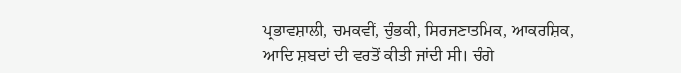ਪ੍ਰਭਾਵਸ਼ਾਲੀ, ਚਮਕਵੀਂ, ਚੁੰਭਕੀ, ਸਿਰਜਣਾਤਮਿਕ, ਆਕਰਸ਼ਿਕ, ਆਦਿ ਸ਼ਬਦਾਂ ਦੀ ਵਰਤੋਂ ਕੀਤੀ ਜਾਂਦੀ ਸੀ। ਚੰਗੇ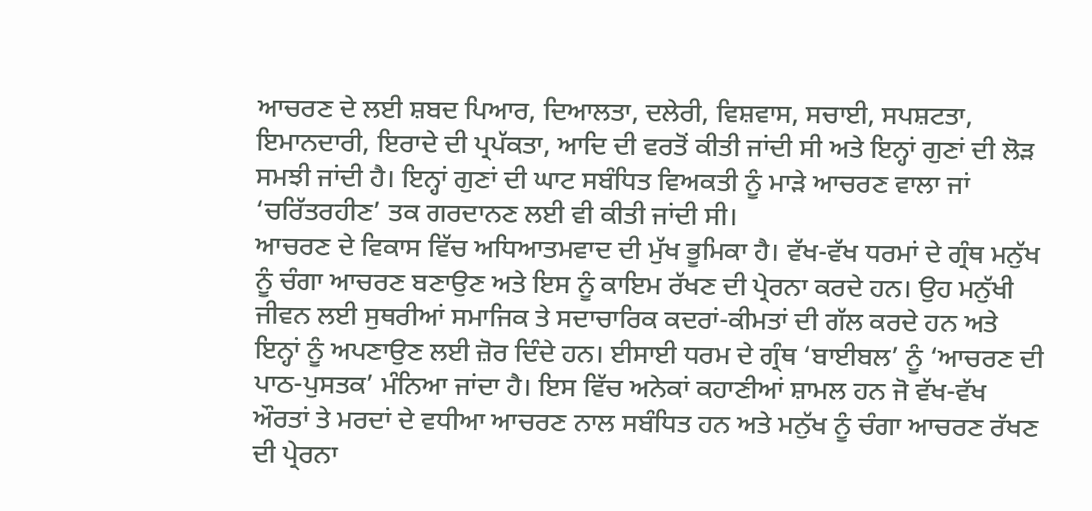ਆਚਰਣ ਦੇ ਲਈ ਸ਼ਬਦ ਪਿਆਰ, ਦਿਆਲਤਾ, ਦਲੇਰੀ, ਵਿਸ਼ਵਾਸ, ਸਚਾਈ, ਸਪਸ਼ਟਤਾ, ਇਮਾਨਦਾਰੀ, ਇਰਾਦੇ ਦੀ ਪ੍ਰਪੱਕਤਾ, ਆਦਿ ਦੀ ਵਰਤੋਂ ਕੀਤੀ ਜਾਂਦੀ ਸੀ ਅਤੇ ਇਨ੍ਹਾਂ ਗੁਣਾਂ ਦੀ ਲੋੜ ਸਮਝੀ ਜਾਂਦੀ ਹੈ। ਇਨ੍ਹਾਂ ਗੁਣਾਂ ਦੀ ਘਾਟ ਸਬੰਧਿਤ ਵਿਅਕਤੀ ਨੂੰ ਮਾੜੇ ਆਚਰਣ ਵਾਲਾ ਜਾਂ ‘ਚਰਿੱਤਰਹੀਣ’ ਤਕ ਗਰਦਾਨਣ ਲਈ ਵੀ ਕੀਤੀ ਜਾਂਦੀ ਸੀ।
ਆਚਰਣ ਦੇ ਵਿਕਾਸ ਵਿੱਚ ਅਧਿਆਤਮਵਾਦ ਦੀ ਮੁੱਖ ਭੂਮਿਕਾ ਹੈ। ਵੱਖ-ਵੱਖ ਧਰਮਾਂ ਦੇ ਗ੍ਰੰਥ ਮਨੁੱਖ ਨੂੰ ਚੰਗਾ ਆਚਰਣ ਬਣਾਉਣ ਅਤੇ ਇਸ ਨੂੰ ਕਾਇਮ ਰੱਖਣ ਦੀ ਪ੍ਰੇਰਨਾ ਕਰਦੇ ਹਨ। ਉਹ ਮਨੁੱਖੀ ਜੀਵਨ ਲਈ ਸੁਥਰੀਆਂ ਸਮਾਜਿਕ ਤੇ ਸਦਾਚਾਰਿਕ ਕਦਰਾਂ-ਕੀਮਤਾਂ ਦੀ ਗੱਲ ਕਰਦੇ ਹਨ ਅਤੇ ਇਨ੍ਹਾਂ ਨੂੰ ਅਪਣਾਉਣ ਲਈ ਜ਼ੋਰ ਦਿੰਦੇ ਹਨ। ਈਸਾਈ ਧਰਮ ਦੇ ਗ੍ਰੰਥ ‘ਬਾਈਬਲ’ ਨੂੰ ‘ਆਚਰਣ ਦੀ ਪਾਠ-ਪੁਸਤਕ’ ਮੰਨਿਆ ਜਾਂਦਾ ਹੈ। ਇਸ ਵਿੱਚ ਅਨੇਕਾਂ ਕਹਾਣੀਆਂ ਸ਼ਾਮਲ ਹਨ ਜੋ ਵੱਖ-ਵੱਖ ਔਰਤਾਂ ਤੇ ਮਰਦਾਂ ਦੇ ਵਧੀਆ ਆਚਰਣ ਨਾਲ ਸਬੰਧਿਤ ਹਨ ਅਤੇ ਮਨੁੱਖ ਨੂੰ ਚੰਗਾ ਆਚਰਣ ਰੱਖਣ ਦੀ ਪ੍ਰੇਰਨਾ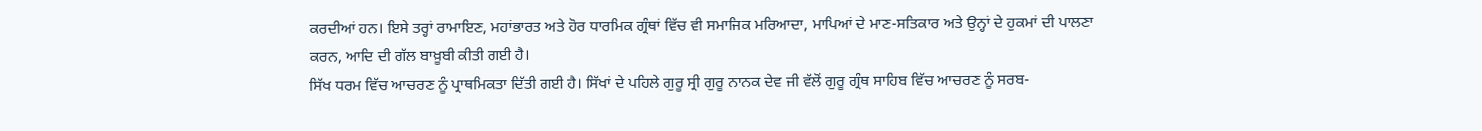ਕਰਦੀਆਂ ਹਨ। ਇਸੇ ਤਰ੍ਹਾਂ ਰਾਮਾਇਣ, ਮਹਾਂਭਾਰਤ ਅਤੇ ਹੋਰ ਧਾਰਮਿਕ ਗ੍ਰੰਥਾਂ ਵਿੱਚ ਵੀ ਸਮਾਜਿਕ ਮਰਿਆਦਾ, ਮਾਪਿਆਂ ਦੇ ਮਾਣ-ਸਤਿਕਾਰ ਅਤੇ ਉਨ੍ਹਾਂ ਦੇ ਹੁਕਮਾਂ ਦੀ ਪਾਲਣਾ ਕਰਨ, ਆਦਿ ਦੀ ਗੱਲ ਬਾਖ਼ੂਬੀ ਕੀਤੀ ਗਈ ਹੈ।
ਸਿੱਖ ਧਰਮ ਵਿੱਚ ਆਚਰਣ ਨੂੰ ਪ੍ਰਾਥਮਿਕਤਾ ਦਿੱਤੀ ਗਈ ਹੈ। ਸਿੱਖਾਂ ਦੇ ਪਹਿਲੇ ਗੁਰੂ ਸ੍ਰੀ ਗੁਰੂ ਨਾਨਕ ਦੇਵ ਜੀ ਵੱਲੋਂ ਗੁਰੂ ਗ੍ਰੰਥ ਸਾਹਿਬ ਵਿੱਚ ਆਚਰਣ ਨੂੰ ਸਰਬ-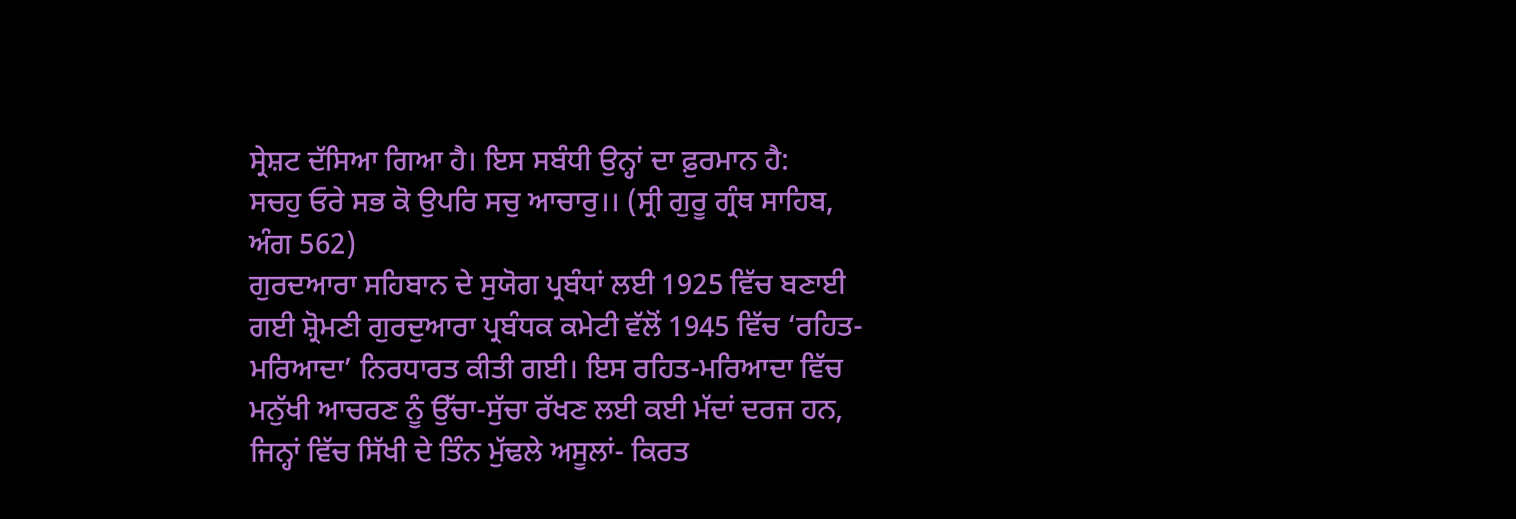ਸ੍ਰੇਸ਼ਟ ਦੱਸਿਆ ਗਿਆ ਹੈ। ਇਸ ਸਬੰਧੀ ਉਨ੍ਹਾਂ ਦਾ ਫ਼ੁਰਮਾਨ ਹੈ:
ਸਚਹੁ ਓਰੇ ਸਭ ਕੋ ਉਪਰਿ ਸਚੁ ਆਚਾਰੁ।। (ਸ੍ਰੀ ਗੁਰੂ ਗ੍ਰੰਥ ਸਾਹਿਬ, ਅੰਗ 562)
ਗੁਰਦਆਰਾ ਸਹਿਬਾਨ ਦੇ ਸੁਯੋਗ ਪ੍ਰਬੰਧਾਂ ਲਈ 1925 ਵਿੱਚ ਬਣਾਈ ਗਈ ਸ਼੍ਰੋਮਣੀ ਗੁਰਦੁਆਰਾ ਪ੍ਰਬੰਧਕ ਕਮੇਟੀ ਵੱਲੋਂ 1945 ਵਿੱਚ ‘ਰਹਿਤ-ਮਰਿਆਦਾ’ ਨਿਰਧਾਰਤ ਕੀਤੀ ਗਈ। ਇਸ ਰਹਿਤ-ਮਰਿਆਦਾ ਵਿੱਚ ਮਨੁੱਖੀ ਆਚਰਣ ਨੂੰ ਉੱਚਾ-ਸੁੱਚਾ ਰੱਖਣ ਲਈ ਕਈ ਮੱਦਾਂ ਦਰਜ ਹਨ, ਜਿਨ੍ਹਾਂ ਵਿੱਚ ਸਿੱਖੀ ਦੇ ਤਿੰਨ ਮੁੱਢਲੇ ਅਸੂਲਾਂ- ਕਿਰਤ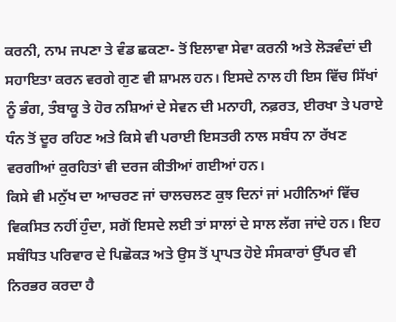ਕਰਨੀ, ਨਾਮ ਜਪਣਾ ਤੇ ਵੰਡ ਛਕਣਾ- ਤੋਂ ਇਲਾਵਾ ਸੇਵਾ ਕਰਨੀ ਅਤੇ ਲੋੜਵੰਦਾਂ ਦੀ ਸਹਾਇਤਾ ਕਰਨ ਵਰਗੇ ਗੁਣ ਵੀ ਸ਼ਾਮਲ ਹਨ। ਇਸਦੇ ਨਾਲ ਹੀ ਇਸ ਵਿੱਚ ਸਿੱਖਾਂ ਨੂੰ ਭੰਗ, ਤੰਬਾਕੂ ਤੇ ਹੋਰ ਨਸ਼ਿਆਂ ਦੇ ਸੇਵਨ ਦੀ ਮਨਾਹੀ, ਨਫ਼ਰਤ, ਈਰਖਾ ਤੇ ਪਰਾਏ ਧੰਨ ਤੋਂ ਦੂਰ ਰਹਿਣ ਅਤੇ ਕਿਸੇ ਵੀ ਪਰਾਈ ਇਸਤਰੀ ਨਾਲ ਸਬੰਧ ਨਾ ਰੱਖਣ ਵਰਗੀਆਂ ਕੁਰਹਿਤਾਂ ਵੀ ਦਰਜ ਕੀਤੀਆਂ ਗਈਆਂ ਹਨ।
ਕਿਸੇ ਵੀ ਮਨੁੱਖ ਦਾ ਆਚਰਣ ਜਾਂ ਚਾਲਚਲਣ ਕੁਝ ਦਿਨਾਂ ਜਾਂ ਮਹੀਨਿਆਂ ਵਿੱਚ ਵਿਕਸਿਤ ਨਹੀਂ ਹੁੰਦਾ, ਸਗੋਂ ਇਸਦੇ ਲਈ ਤਾਂ ਸਾਲਾਂ ਦੇ ਸਾਲ ਲੱਗ ਜਾਂਦੇ ਹਨ। ਇਹ ਸਬੰਧਿਤ ਪਰਿਵਾਰ ਦੇ ਪਿਛੋਕੜ ਅਤੇ ਉਸ ਤੋਂ ਪ੍ਰਾਪਤ ਹੋਏ ਸੰਸਕਾਰਾਂ ਉੱਪਰ ਵੀ ਨਿਰਭਰ ਕਰਦਾ ਹੈ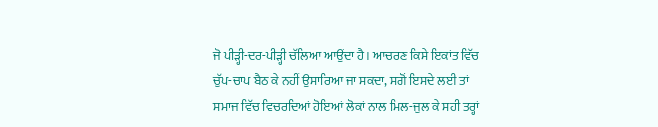ਜੋ ਪੀੜ੍ਹੀ-ਦਰ-ਪੀੜ੍ਹੀ ਚੱਲਿਆ ਆਉਂਦਾ ਹੈ। ਆਚਰਣ ਕਿਸੇ ਇਕਾਂਤ ਵਿੱਚ ਚੁੱਪ-ਚਾਪ ਬੈਠ ਕੇ ਨਹੀਂ ਉਸਾਰਿਆ ਜਾ ਸਕਦਾ, ਸਗੋਂ ਇਸਦੇ ਲਈ ਤਾਂ ਸਮਾਜ ਵਿੱਚ ਵਿਚਰਦਿਆਂ ਹੋਇਆਂ ਲੋਕਾਂ ਨਾਲ ਮਿਲ-ਜੁਲ ਕੇ ਸਹੀ ਤਰ੍ਹਾਂ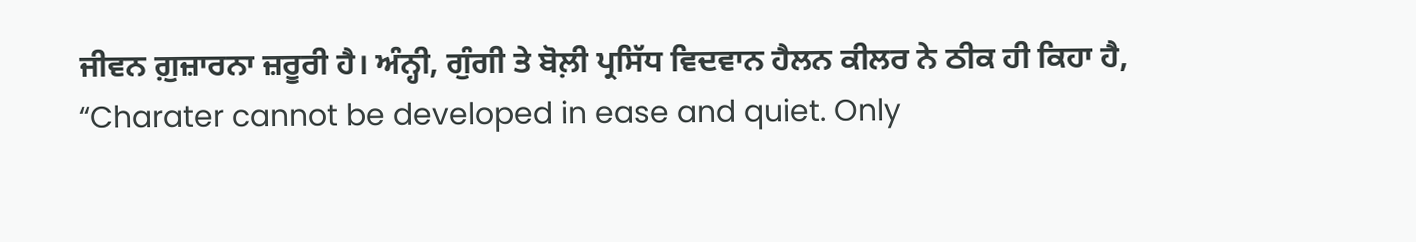ਜੀਵਨ ਗ਼ੁਜ਼ਾਰਨਾ ਜ਼ਰੂਰੀ ਹੈ। ਅੰਨ੍ਹੀ, ਗੁੰਗੀ ਤੇ ਬੋਲ਼ੀ ਪ੍ਰਸਿੱਧ ਵਿਦਵਾਨ ਹੈਲਨ ਕੀਲਰ ਨੇ ਠੀਕ ਹੀ ਕਿਹਾ ਹੈ, “Charater cannot be developed in ease and quiet. Only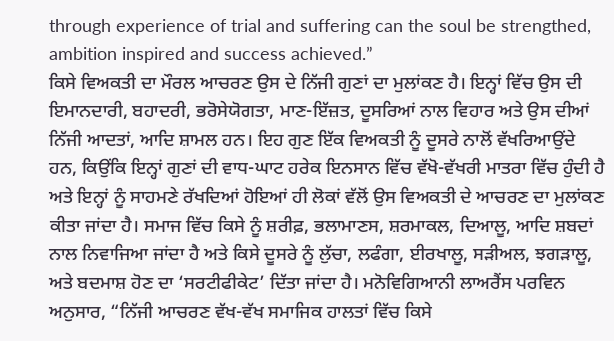through experience of trial and suffering can the soul be strengthed, ambition inspired and success achieved.”
ਕਿਸੇ ਵਿਅਕਤੀ ਦਾ ਮੌਰਲ ਆਚਰਣ ਉਸ ਦੇ ਨਿੱਜੀ ਗੁਣਾਂ ਦਾ ਮੁਲਾਂਕਣ ਹੈ। ਇਨ੍ਹਾਂ ਵਿੱਚ ਉਸ ਦੀ ਇਮਾਨਦਾਰੀ, ਬਹਾਦਰੀ, ਭਰੋਸੇਯੋਗਤਾ, ਮਾਣ-ਇੱਜ਼ਤ, ਦੂਸਰਿਆਂ ਨਾਲ ਵਿਹਾਰ ਅਤੇ ਉਸ ਦੀਆਂ ਨਿੱਜੀ ਆਦਤਾਂ, ਆਦਿ ਸ਼ਾਮਲ ਹਨ। ਇਹ ਗੁਣ ਇੱਕ ਵਿਅਕਤੀ ਨੂੰ ਦੂਸਰੇ ਨਾਲੋਂ ਵੱਖਰਿਆਉਂਦੇ ਹਨ, ਕਿਉਂਕਿ ਇਨ੍ਹਾਂ ਗੁਣਾਂ ਦੀ ਵਾਧ-ਘਾਟ ਹਰੇਕ ਇਨਸਾਨ ਵਿੱਚ ਵੱਖੋ-ਵੱਖਰੀ ਮਾਤਰਾ ਵਿੱਚ ਹੁੰਦੀ ਹੈ ਅਤੇ ਇਨ੍ਹਾਂ ਨੂੰ ਸਾਹਮਣੇ ਰੱਖਦਿਆਂ ਹੋਇਆਂ ਹੀ ਲੋਕਾਂ ਵੱਲੋਂ ਉਸ ਵਿਅਕਤੀ ਦੇ ਆਚਰਣ ਦਾ ਮੁਲਾਂਕਣ ਕੀਤਾ ਜਾਂਦਾ ਹੈ। ਸਮਾਜ ਵਿੱਚ ਕਿਸੇ ਨੂੰ ਸ਼ਰੀਫ਼, ਭਲਾਮਾਣਸ, ਸ਼ਰਮਾਕਲ, ਦਿਆਲੂ, ਆਦਿ ਸ਼ਬਦਾਂ ਨਾਲ ਨਿਵਾਜਿਆ ਜਾਂਦਾ ਹੈ ਅਤੇ ਕਿਸੇ ਦੂਸਰੇ ਨੂੰ ਲੁੱਚਾ, ਲਫੰਗਾ, ਈਰਖਾਲੂ, ਸੜੀਅਲ, ਝਗੜਾਲੂ, ਅਤੇ ਬਦਮਾਸ਼ ਹੋਣ ਦਾ ‘ਸਰਟੀਫੀਕੇਟ’ ਦਿੱਤਾ ਜਾਂਦਾ ਹੈ। ਮਨੋਵਿਗਿਆਨੀ ਲਾਅਰੈਂਸ ਪਰਵਿਨ ਅਨੁਸਾਰ, “ਨਿੱਜੀ ਆਚਰਣ ਵੱਖ-ਵੱਖ ਸਮਾਜਿਕ ਹਾਲਤਾਂ ਵਿੱਚ ਕਿਸੇ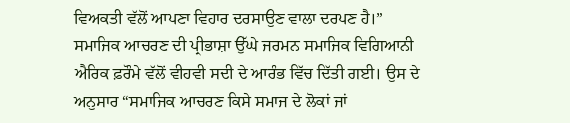ਵਿਅਕਤੀ ਵੱਲੋਂ ਆਪਣਾ ਵਿਹਾਰ ਦਰਸਾਉਣ ਵਾਲਾ ਦਰਪਣ ਹੈ।”
ਸਮਾਜਿਕ ਆਚਰਣ ਦੀ ਪ੍ਰੀਭਾਸ਼ਾ ਉੱਘੇ ਜਰਮਨ ਸਮਾਜਿਕ ਵਿਗਿਆਨੀ ਐਰਿਕ ਫ਼ਰੌਮੇ ਵੱਲੋਂ ਵੀਹਵੀ ਸਦੀ ਦੇ ਆਰੰਭ ਵਿੱਚ ਦਿੱਤੀ ਗਈ। ਉਸ ਦੇ ਅਨੁਸਾਰ “ਸਮਾਜਿਕ ਆਚਰਣ ਕਿਸੇ ਸਮਾਜ ਦੇ ਲੋਕਾਂ ਜਾਂ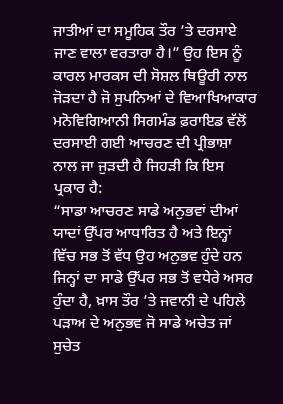ਜਾਤੀਆਂ ਦਾ ਸਮੂਹਿਕ ਤੌਰ ’ਤੇ ਦਰਸਾਏ ਜਾਣ ਵਾਲਾ ਵਰਤਾਰਾ ਹੈ।” ਉਹ ਇਸ ਨੂੰ ਕਾਰਲ ਮਾਰਕਸ ਦੀ ਸੋਸ਼ਲ ਥਿਊਰੀ ਨਾਲ ਜੋੜਦਾ ਹੈ ਜੋ ਸੁਪਨਿਆਂ ਦੇ ਵਿਆਖਿਆਕਾਰ ਮਨੋਵਿਗਿਆਨੀ ਸਿਗਮੰਡ ਫ਼ਰਾਇਡ ਵੱਲੋਂ ਦਰਸਾਈ ਗਈ ਆਚਰਣ ਦੀ ਪ੍ਰੀਭਾਸ਼ਾ ਨਾਲ ਜਾ ਜੁੜਦੀ ਹੈ ਜਿਹੜੀ ਕਿ ਇਸ ਪ੍ਰਕਾਰ ਹੈ:
“ਸਾਡਾ ਆਚਰਣ ਸਾਡੇ ਅਨੁਭਵਾਂ ਦੀਆਂ ਯਾਦਾਂ ਉੱਪਰ ਆਧਾਰਿਤ ਹੈ ਅਤੇ ਇਨ੍ਹਾਂ ਵਿੱਚ ਸਭ ਤੋਂ ਵੱਧ ਉਹ ਅਨੁਭਵ ਹੁੰਦੇ ਹਨ ਜਿਨ੍ਹਾਂ ਦਾ ਸਾਡੇ ਉੱਪਰ ਸਭ ਤੋਂ ਵਧੇਰੇ ਅਸਰ ਹੁੰਦਾ ਹੈ, ਖ਼ਾਸ ਤੌਰ ’ਤੇ ਜਵਾਨੀ ਦੇ ਪਹਿਲੇ ਪੜਾਅ ਦੇ ਅਨੁਭਵ ਜੋ ਸਾਡੇ ਅਚੇਤ ਜਾਂ ਸੁਚੇਤ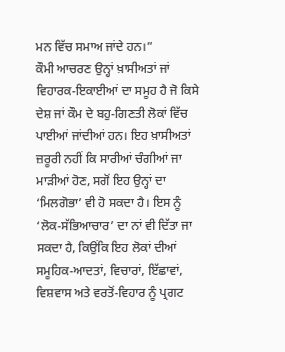ਮਨ ਵਿੱਚ ਸਮਾਅ ਜਾਂਦੇ ਹਨ।”
ਕੌਮੀ ਆਚਰਣ ਉਨ੍ਹਾਂ ਖ਼ਾਸੀਅਤਾਂ ਜਾਂ ਵਿਹਾਰਕ-ਇਕਾਈਆਂ ਦਾ ਸਮੂਹ ਹੈ ਜੋ ਕਿਸੇ ਦੇਸ਼ ਜਾਂ ਕੌਮ ਦੇ ਬਹੁ-ਗਿਣਤੀ ਲੋਕਾਂ ਵਿੱਚ ਪਾਈਆਂ ਜਾਂਦੀਆਂ ਹਨ। ਇਹ ਖ਼ਾਸੀਅਤਾਂ ਜ਼ਰੂਰੀ ਨਹੀਂ ਕਿ ਸਾਰੀਆਂ ਚੰਗੀਆਂ ਜਾ ਮਾੜੀਆਂ ਹੋਣ, ਸਗੋਂ ਇਹ ਉਨ੍ਹਾਂ ਦਾ ‘ਮਿਲਗੋਭਾ’ ਵੀ ਹੋ ਸਕਦਾ ਹੈ। ਇਸ ਨੂੰ ‘ਲੋਕ-ਸੱਭਿਆਚਾਰ’ ਦਾ ਨਾਂ ਵੀ ਦਿੱਤਾ ਜਾ ਸਕਦਾ ਹੈ, ਕਿਉਂਕਿ ਇਹ ਲੋਕਾਂ ਦੀਆਂ ਸਮੂਹਿਕ-ਆਦਤਾਂ, ਵਿਚਾਰਾਂ, ਇੱਛਾਵਾਂ, ਵਿਸ਼ਵਾਸ ਅਤੇ ਵਰਤੋਂ-ਵਿਹਾਰ ਨੂੰ ਪ੍ਰਗਟ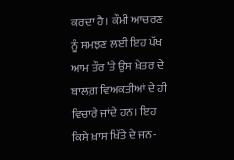ਕਰਦਾ ਹੈ। ਕੌਮੀ ਆਚਰਣ ਨੂੰ ਸਮਝਣ ਲਈ ਇਹ ਪੱਖ ਆਮ ਤੌਰ ’ਤੇ ਉਸ ਖ਼ੇਤਰ ਦੇ ਬਾਲਗ਼ ਵਿਅਕਤੀਆਂ ਦੇ ਹੀ ਵਿਚਾਰੇ ਜਾਂਦੇ ਹਨ। ਇਹ ਕਿਸੇ ਖ਼ਾਸ ਖਿੱਤੇ ਦੇ ਜਨ-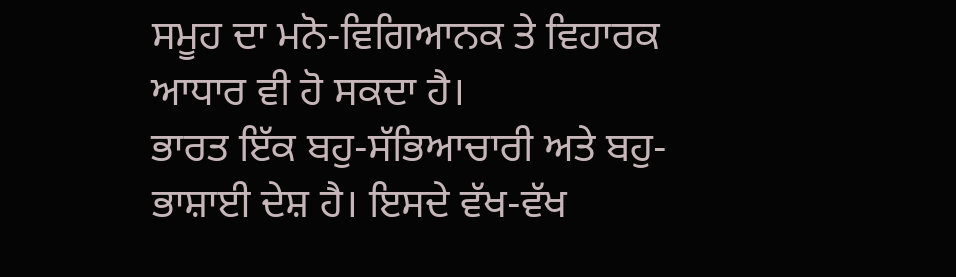ਸਮੂਹ ਦਾ ਮਨੋ-ਵਿਗਿਆਨਕ ਤੇ ਵਿਹਾਰਕ ਆਧਾਰ ਵੀ ਹੋ ਸਕਦਾ ਹੈ।
ਭਾਰਤ ਇੱਕ ਬਹੁ-ਸੱਭਿਆਚਾਰੀ ਅਤੇ ਬਹੁ-ਭਾਸ਼ਾਈ ਦੇਸ਼ ਹੈ। ਇਸਦੇ ਵੱਖ-ਵੱਖ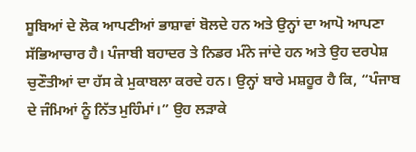ਸੂਬਿਆਂ ਦੇ ਲੋਕ ਆਪਣੀਆਂ ਭਾਸ਼ਾਵਾਂ ਬੋਲਦੇ ਹਨ ਅਤੇ ਉਨ੍ਹਾਂ ਦਾ ਆਪੋ ਆਪਣਾ ਸੱਭਿਆਚਾਰ ਹੈ। ਪੰਜਾਬੀ ਬਹਾਦਰ ਤੇ ਨਿਡਰ ਮੰਨੇ ਜਾਂਦੇ ਹਨ ਅਤੇ ਉਹ ਦਰਪੇਸ਼ ਚੁਣੌਤੀਆਂ ਦਾ ਹੱਸ ਕੇ ਮੁਕਾਬਲਾ ਕਰਦੇ ਹਨ। ਉਨ੍ਹਾਂ ਬਾਰੇ ਮਸ਼ਹੂਰ ਹੈ ਕਿ, “ਪੰਜਾਬ ਦੇ ਜੰਮਿਆਂ ਨੂੰ ਨਿੱਤ ਮੁਹਿੰਮਾਂ।” ਉਹ ਲੜਾਕੇ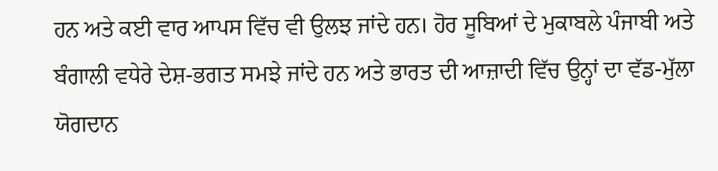ਹਨ ਅਤੇ ਕਈ ਵਾਰ ਆਪਸ ਵਿੱਚ ਵੀ ਉਲਝ ਜਾਂਦੇ ਹਨ। ਹੋਰ ਸੂਬਿਆਂ ਦੇ ਮੁਕਾਬਲੇ ਪੰਜਾਬੀ ਅਤੇ ਬੰਗਾਲੀ ਵਧੇਰੇ ਦੇਸ਼-ਭਗਤ ਸਮਝੇ ਜਾਂਦੇ ਹਨ ਅਤੇ ਭਾਰਤ ਦੀ ਆਜ਼ਾਦੀ ਵਿੱਚ ਉਨ੍ਹਾਂ ਦਾ ਵੱਡ-ਮੁੱਲਾ ਯੋਗਦਾਨ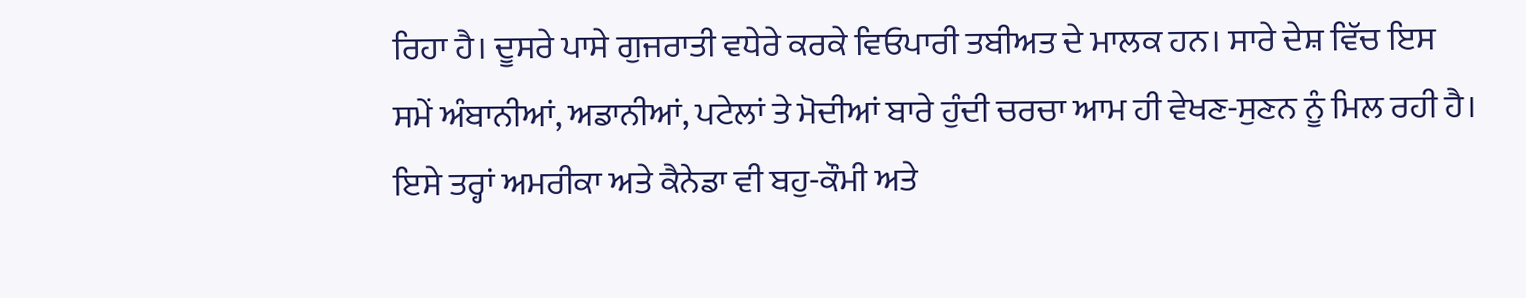ਰਿਹਾ ਹੈ। ਦੂਸਰੇ ਪਾਸੇ ਗੁਜਰਾਤੀ ਵਧੇਰੇ ਕਰਕੇ ਵਿਓਪਾਰੀ ਤਬੀਅਤ ਦੇ ਮਾਲਕ ਹਨ। ਸਾਰੇ ਦੇਸ਼ ਵਿੱਚ ਇਸ ਸਮੇਂ ਅੰਬਾਨੀਆਂ, ਅਡਾਨੀਆਂ, ਪਟੇਲਾਂ ਤੇ ਮੋਦੀਆਂ ਬਾਰੇ ਹੁੰਦੀ ਚਰਚਾ ਆਮ ਹੀ ਵੇਖਣ-ਸੁਣਨ ਨੂੰ ਮਿਲ ਰਹੀ ਹੈ।
ਇਸੇ ਤਰ੍ਹਾਂ ਅਮਰੀਕਾ ਅਤੇ ਕੈਨੇਡਾ ਵੀ ਬਹੁ-ਕੌਮੀ ਅਤੇ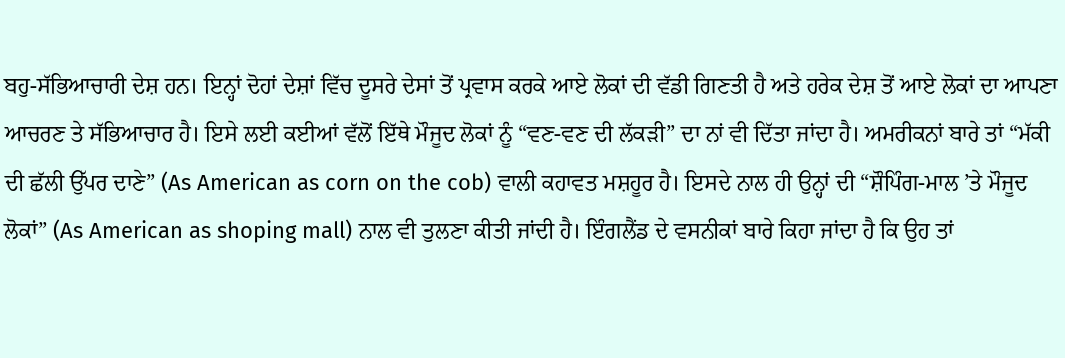ਬਹੁ-ਸੱਭਿਆਚਾਰੀ ਦੇਸ਼ ਹਨ। ਇਨ੍ਹਾਂ ਦੋਹਾਂ ਦੇਸ਼ਾਂ ਵਿੱਚ ਦੂਸਰੇ ਦੇਸਾਂ ਤੋਂ ਪ੍ਰਵਾਸ ਕਰਕੇ ਆਏ ਲੋਕਾਂ ਦੀ ਵੱਡੀ ਗਿਣਤੀ ਹੈ ਅਤੇ ਹਰੇਕ ਦੇਸ਼ ਤੋਂ ਆਏ ਲੋਕਾਂ ਦਾ ਆਪਣਾ ਆਚਰਣ ਤੇ ਸੱਭਿਆਚਾਰ ਹੈ। ਇਸੇ ਲਈ ਕਈਆਂ ਵੱਲੋਂ ਇੱਥੇ ਮੌਜੂਦ ਲੋਕਾਂ ਨੂੰ “ਵਣ-ਵਣ ਦੀ ਲੱਕੜੀ” ਦਾ ਨਾਂ ਵੀ ਦਿੱਤਾ ਜਾਂਦਾ ਹੈ। ਅਮਰੀਕਨਾਂ ਬਾਰੇ ਤਾਂ “ਮੱਕੀ ਦੀ ਛੱਲੀ ਉੱਪਰ ਦਾਣੇ” (As American as corn on the cob) ਵਾਲੀ ਕਹਾਵਤ ਮਸ਼ਹੂਰ ਹੈ। ਇਸਦੇ ਨਾਲ ਹੀ ਉਨ੍ਹਾਂ ਦੀ “ਸ਼ੌਪਿੰਗ-ਮਾਲ ’ਤੇ ਮੌਜੂਦ ਲੋਕਾਂ” (As American as shoping mall) ਨਾਲ ਵੀ ਤੁਲਣਾ ਕੀਤੀ ਜਾਂਦੀ ਹੈ। ਇੰਗਲੈਂਡ ਦੇ ਵਸਨੀਕਾਂ ਬਾਰੇ ਕਿਹਾ ਜਾਂਦਾ ਹੈ ਕਿ ਉਹ ਤਾਂ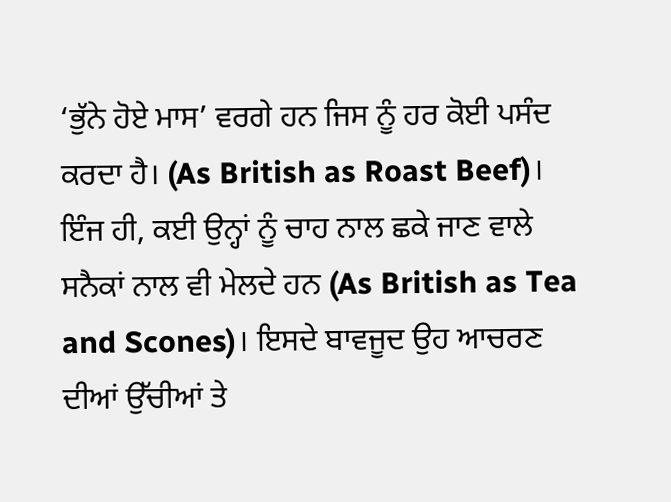‘ਭੁੱਨੇ ਹੋਏ ਮਾਸ’ ਵਰਗੇ ਹਨ ਜਿਸ ਨੂੰ ਹਰ ਕੋਈ ਪਸੰਦ ਕਰਦਾ ਹੈ। (As British as Roast Beef)। ਇੰਜ ਹੀ, ਕਈ ਉਨ੍ਹਾਂ ਨੂੰ ਚਾਹ ਨਾਲ ਛਕੇ ਜਾਣ ਵਾਲੇ ਸਨੈਕਾਂ ਨਾਲ ਵੀ ਮੇਲਦੇ ਹਨ (As British as Tea and Scones)। ਇਸਦੇ ਬਾਵਜੂਦ ਉਹ ਆਚਰਣ ਦੀਆਂ ਉੱਚੀਆਂ ਤੇ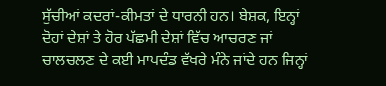ਸੁੱਚੀਆਂ ਕਦਰਾਂ-ਕੀਮਤਾਂ ਦੇ ਧਾਰਨੀ ਹਨ। ਬੇਸ਼ਕ, ਇਨ੍ਹਾਂ ਦੋਹਾਂ ਦੇਸ਼ਾਂ ਤੇ ਹੋਰ ਪੱਛਮੀ ਦੇਸ਼ਾਂ ਵਿੱਚ ਆਚਰਣ ਜਾਂ ਚਾਲਚਲਣ ਦੇ ਕਈ ਮਾਪਦੰਡ ਵੱਖਰੇ ਮੰਨੇ ਜਾਂਦੇ ਹਨ ਜਿਨ੍ਹਾਂ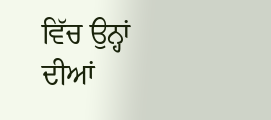ਵਿੱਚ ਉਨ੍ਹਾਂ ਦੀਆਂ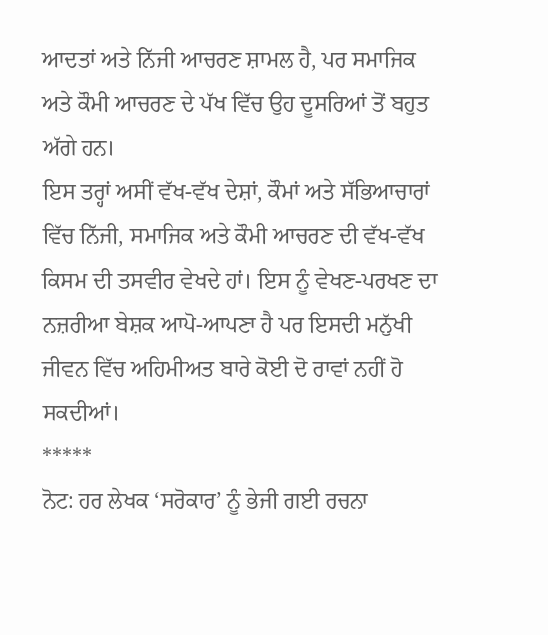ਆਦਤਾਂ ਅਤੇ ਨਿੱਜੀ ਆਚਰਣ ਸ਼ਾਮਲ ਹੈ, ਪਰ ਸਮਾਜਿਕ ਅਤੇ ਕੌਮੀ ਆਚਰਣ ਦੇ ਪੱਖ ਵਿੱਚ ਉਹ ਦੂਸਰਿਆਂ ਤੋਂ ਬਹੁਤ ਅੱਗੇ ਹਨ।
ਇਸ ਤਰ੍ਹਾਂ ਅਸੀਂ ਵੱਖ-ਵੱਖ ਦੇਸ਼ਾਂ, ਕੌਮਾਂ ਅਤੇ ਸੱਭਿਆਚਾਰਾਂ ਵਿੱਚ ਨਿੱਜੀ, ਸਮਾਜਿਕ ਅਤੇ ਕੌਮੀ ਆਚਰਣ ਦੀ ਵੱਖ-ਵੱਖ ਕਿਸਮ ਦੀ ਤਸਵੀਰ ਵੇਖਦੇ ਹਾਂ। ਇਸ ਨੂੰ ਵੇਖਣ-ਪਰਖਣ ਦਾ ਨਜ਼ਰੀਆ ਬੇਸ਼ਕ ਆਪੋ-ਆਪਣਾ ਹੈ ਪਰ ਇਸਦੀ ਮਨੁੱਖੀ ਜੀਵਨ ਵਿੱਚ ਅਹਿਮੀਅਤ ਬਾਰੇ ਕੋਈ ਦੋ ਰਾਵਾਂ ਨਹੀਂ ਹੋ ਸਕਦੀਆਂ।
*****
ਨੋਟ: ਹਰ ਲੇਖਕ ‘ਸਰੋਕਾਰ’ ਨੂੰ ਭੇਜੀ ਗਈ ਰਚਨਾ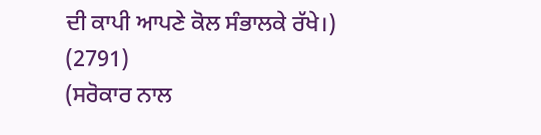ਦੀ ਕਾਪੀ ਆਪਣੇ ਕੋਲ ਸੰਭਾਲਕੇ ਰੱਖੇ।)
(2791)
(ਸਰੋਕਾਰ ਨਾਲ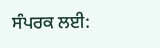ਸੰਪਰਕ ਲਈ: